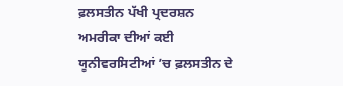ਫ਼ਲਸਤੀਨ ਪੱਖੀ ਪ੍ਰਦਰਸ਼ਨ
ਅਮਰੀਕਾ ਦੀਆਂ ਕਈ ਯੂਨੀਵਰਸਿਟੀਆਂ ’ਚ ਫ਼ਲਸਤੀਨ ਦੇ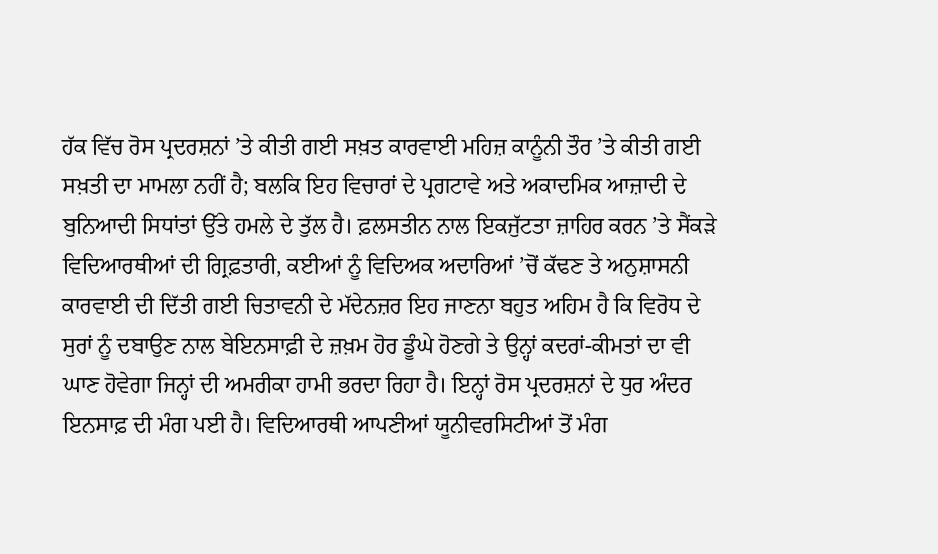ਹੱਕ ਵਿੱਚ ਰੋਸ ਪ੍ਰਦਰਸ਼ਨਾਂ ’ਤੇ ਕੀਤੀ ਗਈ ਸਖ਼ਤ ਕਾਰਵਾਈ ਮਹਿਜ਼ ਕਾਨੂੰਨੀ ਤੌਰ ’ਤੇ ਕੀਤੀ ਗਈ ਸਖ਼ਤੀ ਦਾ ਮਾਮਲਾ ਨਹੀਂ ਹੈ; ਬਲਕਿ ਇਹ ਵਿਚਾਰਾਂ ਦੇ ਪ੍ਰਗਟਾਵੇ ਅਤੇ ਅਕਾਦਮਿਕ ਆਜ਼ਾਦੀ ਦੇ ਬੁਨਿਆਦੀ ਸਿਧਾਂਤਾਂ ਉੱਤੇ ਹਮਲੇ ਦੇ ਤੁੱਲ ਹੈ। ਫ਼ਲਸਤੀਨ ਨਾਲ ਇਕਜੁੱਟਤਾ ਜ਼ਾਹਿਰ ਕਰਨ ’ਤੇ ਸੈਂਕੜੇ ਵਿਦਿਆਰਥੀਆਂ ਦੀ ਗ੍ਰਿਫ਼ਤਾਰੀ, ਕਈਆਂ ਨੂੰ ਵਿਦਿਅਕ ਅਦਾਰਿਆਂ ’ਚੋਂ ਕੱਢਣ ਤੇ ਅਨੁਸ਼ਾਸਨੀ ਕਾਰਵਾਈ ਦੀ ਦਿੱਤੀ ਗਈ ਚਿਤਾਵਨੀ ਦੇ ਮੱਦੇਨਜ਼ਰ ਇਹ ਜਾਣਨਾ ਬਹੁਤ ਅਹਿਮ ਹੈ ਕਿ ਵਿਰੋਧ ਦੇ ਸੁਰਾਂ ਨੂੰ ਦਬਾਉਣ ਨਾਲ ਬੇਇਨਸਾਫ਼ੀ ਦੇ ਜ਼ਖ਼ਮ ਹੋਰ ਡੂੰਘੇ ਹੋਣਗੇ ਤੇ ਉਨ੍ਹਾਂ ਕਦਰਾਂ-ਕੀਮਤਾਂ ਦਾ ਵੀ ਘਾਣ ਹੋਵੇਗਾ ਜਿਨ੍ਹਾਂ ਦੀ ਅਮਰੀਕਾ ਹਾਮੀ ਭਰਦਾ ਰਿਹਾ ਹੈ। ਇਨ੍ਹਾਂ ਰੋਸ ਪ੍ਰਦਰਸ਼ਨਾਂ ਦੇ ਧੁਰ ਅੰਦਰ ਇਨਸਾਫ਼ ਦੀ ਮੰਗ ਪਈ ਹੈ। ਵਿਦਿਆਰਥੀ ਆਪਣੀਆਂ ਯੂਨੀਵਰਸਿਟੀਆਂ ਤੋਂ ਮੰਗ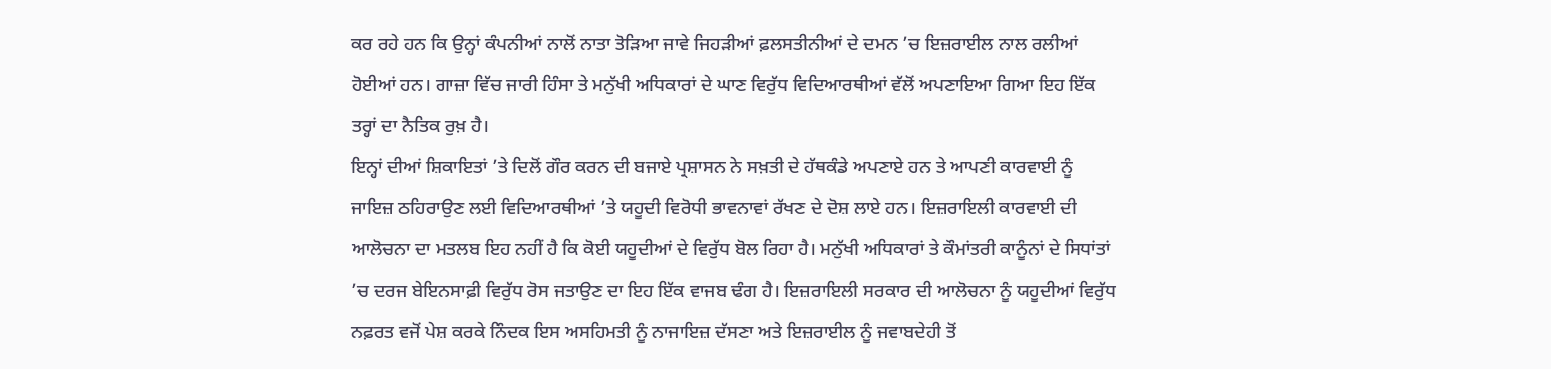ਕਰ ਰਹੇ ਹਨ ਕਿ ਉਨ੍ਹਾਂ ਕੰਪਨੀਆਂ ਨਾਲੋਂ ਨਾਤਾ ਤੋੜਿਆ ਜਾਵੇ ਜਿਹੜੀਆਂ ਫ਼ਲਸਤੀਨੀਆਂ ਦੇ ਦਮਨ ’ਚ ਇਜ਼ਰਾਈਲ ਨਾਲ ਰਲੀਆਂ ਹੋਈਆਂ ਹਨ। ਗਾਜ਼ਾ ਵਿੱਚ ਜਾਰੀ ਹਿੰਸਾ ਤੇ ਮਨੁੱਖੀ ਅਧਿਕਾਰਾਂ ਦੇ ਘਾਣ ਵਿਰੁੱਧ ਵਿਦਿਆਰਥੀਆਂ ਵੱਲੋਂ ਅਪਣਾਇਆ ਗਿਆ ਇਹ ਇੱਕ ਤਰ੍ਹਾਂ ਦਾ ਨੈਤਿਕ ਰੁਖ਼ ਹੈ।
ਇਨ੍ਹਾਂ ਦੀਆਂ ਸ਼ਿਕਾਇਤਾਂ ’ਤੇ ਦਿਲੋਂ ਗੌਰ ਕਰਨ ਦੀ ਬਜਾਏ ਪ੍ਰਸ਼ਾਸਨ ਨੇ ਸਖ਼ਤੀ ਦੇ ਹੱਥਕੰਡੇ ਅਪਣਾਏ ਹਨ ਤੇ ਆਪਣੀ ਕਾਰਵਾਈ ਨੂੰ ਜਾਇਜ਼ ਠਹਿਰਾਉਣ ਲਈ ਵਿਦਿਆਰਥੀਆਂ ’ਤੇ ਯਹੂਦੀ ਵਿਰੋਧੀ ਭਾਵਨਾਵਾਂ ਰੱਖਣ ਦੇ ਦੋਸ਼ ਲਾਏ ਹਨ। ਇਜ਼ਰਾਇਲੀ ਕਾਰਵਾਈ ਦੀ ਆਲੋਚਨਾ ਦਾ ਮਤਲਬ ਇਹ ਨਹੀਂ ਹੈ ਕਿ ਕੋਈ ਯਹੂਦੀਆਂ ਦੇ ਵਿਰੁੱਧ ਬੋਲ ਰਿਹਾ ਹੈ। ਮਨੁੱਖੀ ਅਧਿਕਾਰਾਂ ਤੇ ਕੌਮਾਂਤਰੀ ਕਾਨੂੰਨਾਂ ਦੇ ਸਿਧਾਂਤਾਂ ’ਚ ਦਰਜ ਬੇਇਨਸਾਫ਼ੀ ਵਿਰੁੱਧ ਰੋਸ ਜਤਾਉਣ ਦਾ ਇਹ ਇੱਕ ਵਾਜਬ ਢੰਗ ਹੈ। ਇਜ਼ਰਾਇਲੀ ਸਰਕਾਰ ਦੀ ਆਲੋਚਨਾ ਨੂੰ ਯਹੂਦੀਆਂ ਵਿਰੁੱਧ ਨਫ਼ਰਤ ਵਜੋਂ ਪੇਸ਼ ਕਰਕੇ ਨਿੰਦਕ ਇਸ ਅਸਹਿਮਤੀ ਨੂੰ ਨਾਜਾਇਜ਼ ਦੱਸਣਾ ਅਤੇ ਇਜ਼ਰਾਈਲ ਨੂੰ ਜਵਾਬਦੇਹੀ ਤੋਂ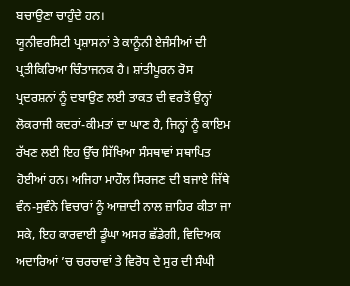ਬਚਾਉਣਾ ਚਾਹੁੰਦੇ ਹਨ।
ਯੂਨੀਵਰਸਿਟੀ ਪ੍ਰਸ਼ਾਸਨਾਂ ਤੇ ਕਾਨੂੰਨੀ ਏਜੰਸੀਆਂ ਦੀ ਪ੍ਰਤੀਕਿਰਿਆ ਚਿੰਤਾਜਨਕ ਹੈ। ਸ਼ਾਂਤੀਪੂਰਨ ਰੋਸ ਪ੍ਰਦਰਸ਼ਨਾਂ ਨੂੰ ਦਬਾਉਣ ਲਈ ਤਾਕਤ ਦੀ ਵਰਤੋਂ ਉਨ੍ਹਾਂ ਲੋਕਰਾਜੀ ਕਦਰਾਂ-ਕੀਮਤਾਂ ਦਾ ਘਾਣ ਹੈ, ਜਿਨ੍ਹਾਂ ਨੂੰ ਕਾਇਮ ਰੱਖਣ ਲਈ ਇਹ ਉੱਚ ਸਿੱਖਿਆ ਸੰਸਥਾਵਾਂ ਸਥਾਪਿਤ ਹੋਈਆਂ ਹਨ। ਅਜਿਹਾ ਮਾਹੌਲ ਸਿਰਜਣ ਦੀ ਬਜਾਏ ਜਿੱਥੇ ਵੰਨ-ਸੁਵੰਨੇ ਵਿਚਾਰਾਂ ਨੂੰ ਆਜ਼ਾਦੀ ਨਾਲ ਜ਼ਾਹਿਰ ਕੀਤਾ ਜਾ ਸਕੇ, ਇਹ ਕਾਰਵਾਈ ਡੂੰਘਾ ਅਸਰ ਛੱਡੇਗੀ, ਵਿਦਿਅਕ ਅਦਾਰਿਆਂ ’ਚ ਚਰਚਾਵਾਂ ਤੇ ਵਿਰੋਧ ਦੇ ਸੁਰ ਦੀ ਸੰਘੀ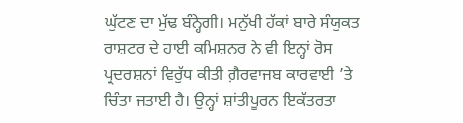ਘੁੱਟਣ ਦਾ ਮੁੱਢ ਬੰਨ੍ਹੇਗੀ। ਮਨੁੱਖੀ ਹੱਕਾਂ ਬਾਰੇ ਸੰਯੁਕਤ ਰਾਸ਼ਟਰ ਦੇ ਹਾਈ ਕਮਿਸ਼ਨਰ ਨੇ ਵੀ ਇਨ੍ਹਾਂ ਰੋਸ ਪ੍ਰਦਰਸ਼ਨਾਂ ਵਿਰੁੱਧ ਕੀਤੀ ਗ਼ੈਰਵਾਜਬ ਕਾਰਵਾਈ ’ਤੇ ਚਿੰਤਾ ਜਤਾਈ ਹੈ। ਉਨ੍ਹਾਂ ਸ਼ਾਂਤੀਪੂਰਨ ਇਕੱਤਰਤਾ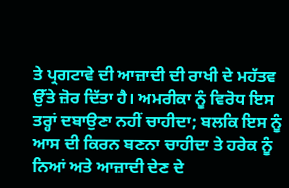ਤੇ ਪ੍ਰਗਟਾਵੇ ਦੀ ਆਜ਼ਾਦੀ ਦੀ ਰਾਖੀ ਦੇ ਮਹੱਤਵ ਉੱਤੇ ਜ਼ੋਰ ਦਿੱਤਾ ਹੈ। ਅਮਰੀਕਾ ਨੂੰ ਵਿਰੋਧ ਇਸ ਤਰ੍ਹਾਂ ਦਬਾਉਣਾ ਨਹੀਂ ਚਾਹੀਦਾ; ਬਲਕਿ ਇਸ ਨੂੰ ਆਸ ਦੀ ਕਿਰਨ ਬਣਨਾ ਚਾਹੀਦਾ ਤੇ ਹਰੇਕ ਨੂੰ ਨਿਆਂ ਅਤੇ ਆਜ਼ਾਦੀ ਦੇਣ ਦੇ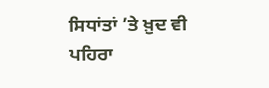ਸਿਧਾਂਤਾਂ ’ਤੇ ਖ਼ੁਦ ਵੀ ਪਹਿਰਾ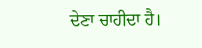ਦੇਣਾ ਚਾਹੀਦਾ ਹੈ।